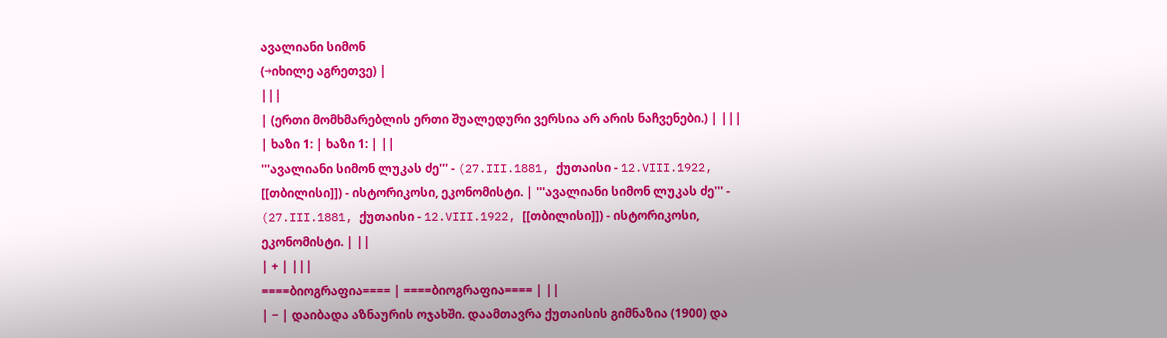ავალიანი სიმონ
(→იხილე აგრეთვე) |
|||
| (ერთი მომხმარებლის ერთი შუალედური ვერსია არ არის ნაჩვენები.) | |||
| ხაზი 1: | ხაზი 1: | ||
'''ავალიანი სიმონ ლუკას ძე''' - (27.III.1881, ქუთაისი - 12.VIII.1922, [[თბილისი]]) - ისტორიკოსი, ეკონომისტი. | '''ავალიანი სიმონ ლუკას ძე''' - (27.III.1881, ქუთაისი - 12.VIII.1922, [[თბილისი]]) - ისტორიკოსი, ეკონომისტი. | ||
| + | |||
====ბიოგრაფია==== | ====ბიოგრაფია==== | ||
| − | დაიბადა აზნაურის ოჯახში. დაამთავრა ქუთაისის გიმნაზია (1900) და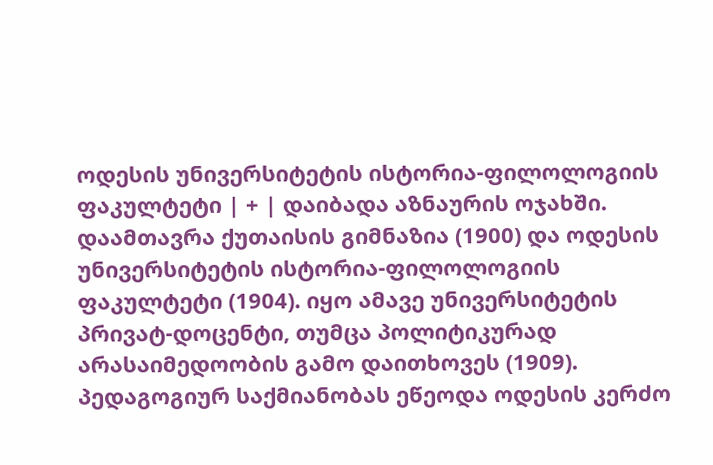ოდესის უნივერსიტეტის ისტორია-ფილოლოგიის ფაკულტეტი | + | დაიბადა აზნაურის ოჯახში. დაამთავრა ქუთაისის გიმნაზია (1900) და ოდესის უნივერსიტეტის ისტორია-ფილოლოგიის ფაკულტეტი (1904). იყო ამავე უნივერსიტეტის პრივატ-დოცენტი, თუმცა პოლიტიკურად არასაიმედოობის გამო დაითხოვეს (1909). პედაგოგიურ საქმიანობას ეწეოდა ოდესის კერძო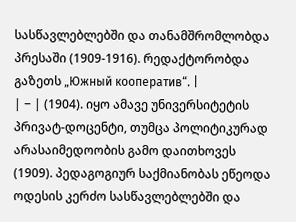სასწავლებლებში და თანამშრომლობდა პრესაში (1909-1916). რედაქტორობდა გაზეთს „Южный кооператив“. |
| − | (1904). იყო ამავე უნივერსიტეტის პრივატ-დოცენტი, თუმცა პოლიტიკურად არასაიმედოობის გამო დაითხოვეს (1909). პედაგოგიურ საქმიანობას ეწეოდა ოდესის კერძო სასწავლებლებში და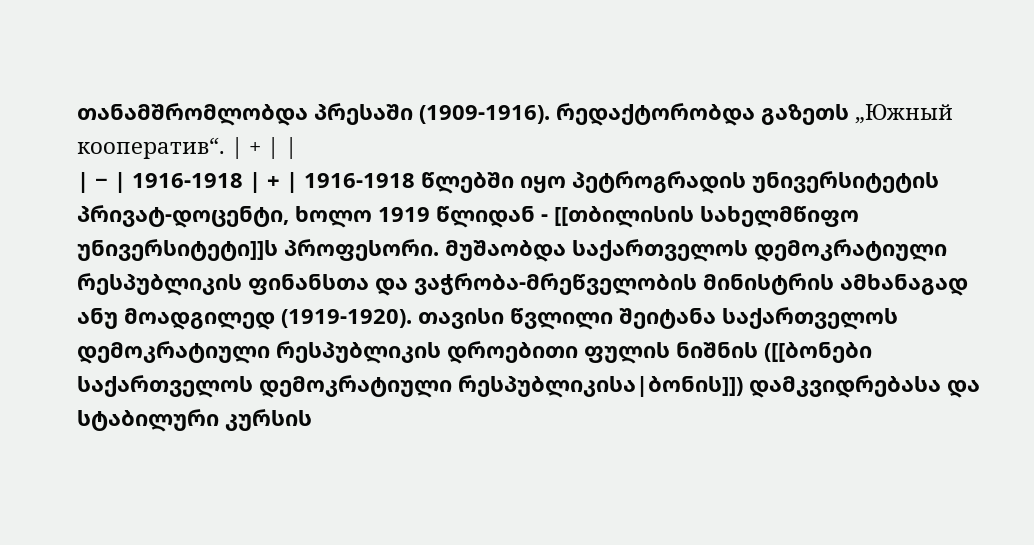თანამშრომლობდა პრესაში (1909-1916). რედაქტორობდა გაზეთს „Южный кооператив“. | + | |
| − | 1916-1918 | + | 1916-1918 წლებში იყო პეტროგრადის უნივერსიტეტის პრივატ-დოცენტი, ხოლო 1919 წლიდან - [[თბილისის სახელმწიფო უნივერსიტეტი]]ს პროფესორი. მუშაობდა საქართველოს დემოკრატიული რესპუბლიკის ფინანსთა და ვაჭრობა-მრეწველობის მინისტრის ამხანაგად ანუ მოადგილედ (1919-1920). თავისი წვლილი შეიტანა საქართველოს დემოკრატიული რესპუბლიკის დროებითი ფულის ნიშნის ([[ბონები საქართველოს დემოკრატიული რესპუბლიკისა|ბონის]]) დამკვიდრებასა და სტაბილური კურსის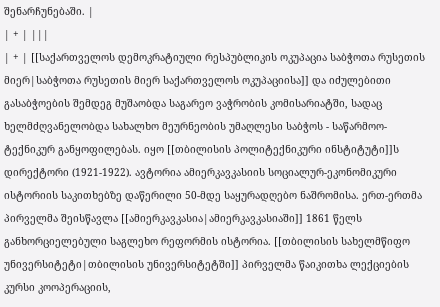შენარჩუნებაში. |
| + | |||
| + | [[საქართველოს დემოკრატიული რესპუბლიკის ოკუპაცია საბჭოთა რუსეთის მიერ|საბჭოთა რუსეთის მიერ საქართველოს ოკუპაციისა]] და იძულებითი გასაბჭოების შემდეგ მუშაობდა საგარეო ვაჭრობის კომისარიატში, სადაც ხელმძღვანელობდა სახალხო მეურნეობის უმაღლესი საბჭოს - საწარმოო-ტექნიკურ განყოფილებას. იყო [[თბილისის პოლიტექნიკური ინსტიტუტი]]ს დირექტორი (1921-1922). ავტორია ამიერკავკასიის სოციალურ-ეკონომიკური ისტორიის საკითხებზე დაწერილი 50-მდე საყურადღებო ნაშრომისა. ერთ-ერთმა პირველმა შეისწავლა [[ამიერკავკასია|ამიერკავკასიაში]] 1861 წელს განხორციელებული საგლეხო რეფორმის ისტორია. [[თბილისის სახელმწიფო უნივერსიტეტი|თბილისის უნივერსიტეტში]] პირველმა წაიკითხა ლექციების კურსი კოოპერაციის,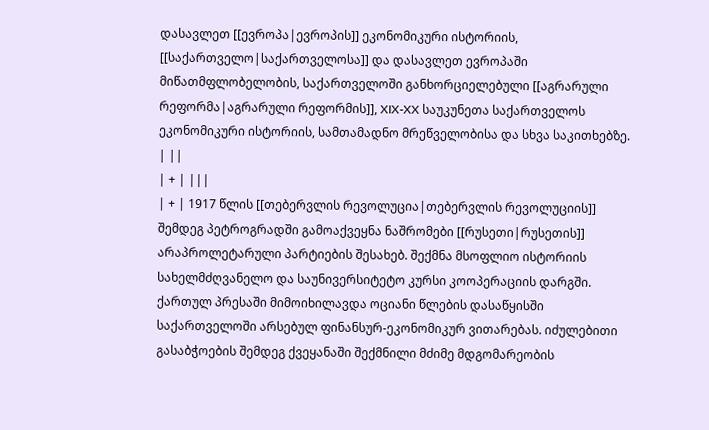დასავლეთ [[ევროპა|ევროპის]] ეკონომიკური ისტორიის, [[საქართველო|საქართველოსა]] და დასავლეთ ევროპაში მიწათმფლობელობის, საქართველოში განხორციელებული [[აგრარული რეფორმა|აგრარული რეფორმის]], XIX-XX საუკუნეთა საქართველოს ეკონომიკური ისტორიის, სამთამადნო მრეწველობისა და სხვა საკითხებზე. | ||
| + | |||
| + | 1917 წლის [[თებერვლის რევოლუცია|თებერვლის რევოლუციის]] შემდეგ პეტროგრადში გამოაქვეყნა ნაშრომები [[რუსეთი|რუსეთის]] არაპროლეტარული პარტიების შესახებ. შექმნა მსოფლიო ისტორიის სახელმძღვანელო და საუნივერსიტეტო კურსი კოოპერაციის დარგში. ქართულ პრესაში მიმოიხილავდა ოციანი წლების დასაწყისში საქართველოში არსებულ ფინანსურ-ეკონომიკურ ვითარებას. იძულებითი გასაბჭოების შემდეგ ქვეყანაში შექმნილი მძიმე მდგომარეობის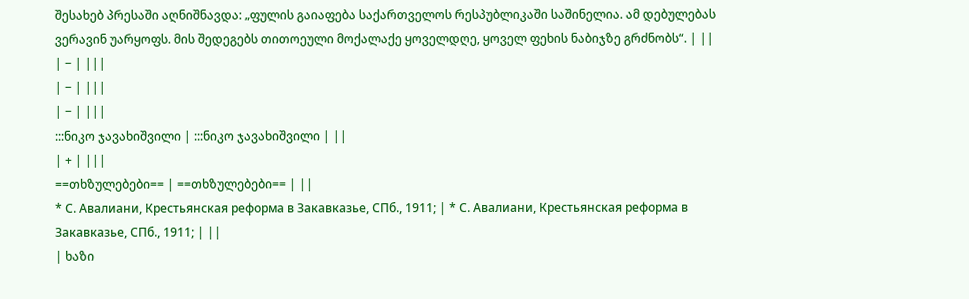შესახებ პრესაში აღნიშნავდა: „ფულის გაიაფება საქართველოს რესპუბლიკაში საშინელია. ამ დებულებას ვერავინ უარყოფს. მის შედეგებს თითოეული მოქალაქე ყოველდღე, ყოველ ფეხის ნაბიჯზე გრძნობს“. | ||
| − | |||
| − | |||
| − | |||
:::ნიკო ჯავახიშვილი | :::ნიკო ჯავახიშვილი | ||
| + | |||
==თხზულებები== | ==თხზულებები== | ||
* С. Авалиани, Крестьянская реформа в Закавказье, СПб., 1911; | * С. Авалиани, Крестьянская реформа в Закавказье, СПб., 1911; | ||
| ხაზი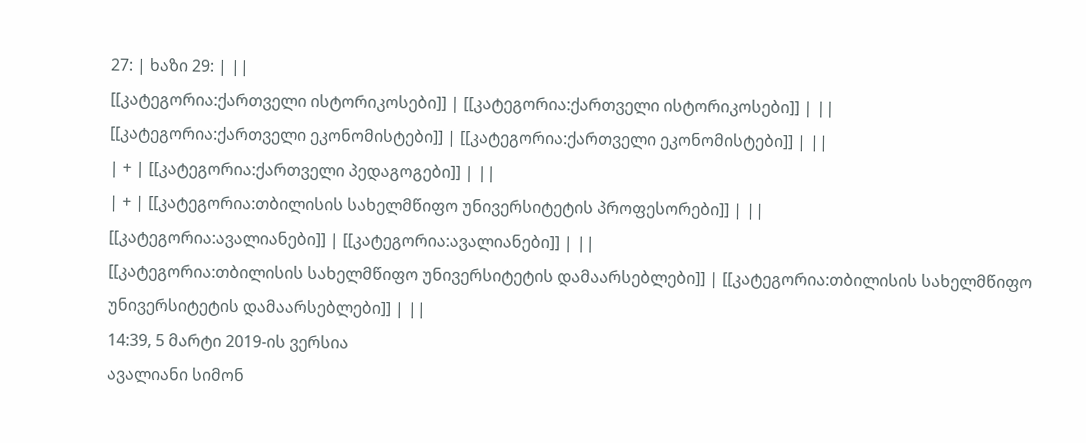27: | ხაზი 29: | ||
[[კატეგორია:ქართველი ისტორიკოსები]] | [[კატეგორია:ქართველი ისტორიკოსები]] | ||
[[კატეგორია:ქართველი ეკონომისტები]] | [[კატეგორია:ქართველი ეკონომისტები]] | ||
| + | [[კატეგორია:ქართველი პედაგოგები]] | ||
| + | [[კატეგორია:თბილისის სახელმწიფო უნივერსიტეტის პროფესორები]] | ||
[[კატეგორია:ავალიანები]] | [[კატეგორია:ავალიანები]] | ||
[[კატეგორია:თბილისის სახელმწიფო უნივერსიტეტის დამაარსებლები]] | [[კატეგორია:თბილისის სახელმწიფო უნივერსიტეტის დამაარსებლები]] | ||
14:39, 5 მარტი 2019-ის ვერსია
ავალიანი სიმონ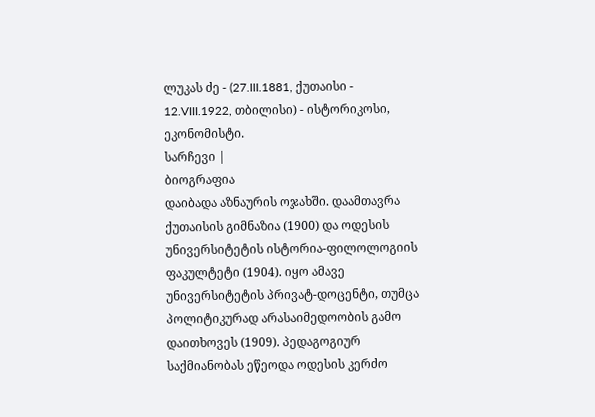ლუკას ძე - (27.III.1881, ქუთაისი - 12.VIII.1922, თბილისი) - ისტორიკოსი, ეკონომისტი.
სარჩევი |
ბიოგრაფია
დაიბადა აზნაურის ოჯახში. დაამთავრა ქუთაისის გიმნაზია (1900) და ოდესის უნივერსიტეტის ისტორია-ფილოლოგიის ფაკულტეტი (1904). იყო ამავე უნივერსიტეტის პრივატ-დოცენტი, თუმცა პოლიტიკურად არასაიმედოობის გამო დაითხოვეს (1909). პედაგოგიურ საქმიანობას ეწეოდა ოდესის კერძო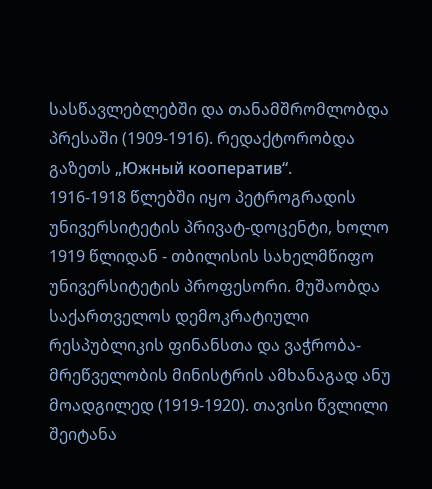სასწავლებლებში და თანამშრომლობდა პრესაში (1909-1916). რედაქტორობდა გაზეთს „Южный кооператив“.
1916-1918 წლებში იყო პეტროგრადის უნივერსიტეტის პრივატ-დოცენტი, ხოლო 1919 წლიდან - თბილისის სახელმწიფო უნივერსიტეტის პროფესორი. მუშაობდა საქართველოს დემოკრატიული რესპუბლიკის ფინანსთა და ვაჭრობა-მრეწველობის მინისტრის ამხანაგად ანუ მოადგილედ (1919-1920). თავისი წვლილი შეიტანა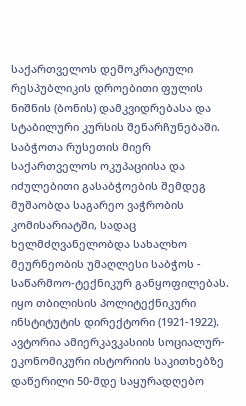საქართველოს დემოკრატიული რესპუბლიკის დროებითი ფულის ნიშნის (ბონის) დამკვიდრებასა და სტაბილური კურსის შენარჩუნებაში.
საბჭოთა რუსეთის მიერ საქართველოს ოკუპაციისა და იძულებითი გასაბჭოების შემდეგ მუშაობდა საგარეო ვაჭრობის კომისარიატში, სადაც ხელმძღვანელობდა სახალხო მეურნეობის უმაღლესი საბჭოს - საწარმოო-ტექნიკურ განყოფილებას. იყო თბილისის პოლიტექნიკური ინსტიტუტის დირექტორი (1921-1922). ავტორია ამიერკავკასიის სოციალურ-ეკონომიკური ისტორიის საკითხებზე დაწერილი 50-მდე საყურადღებო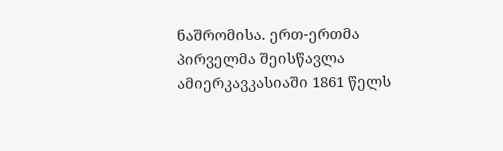ნაშრომისა. ერთ-ერთმა პირველმა შეისწავლა ამიერკავკასიაში 1861 წელს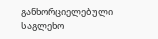განხორციელებული საგლეხო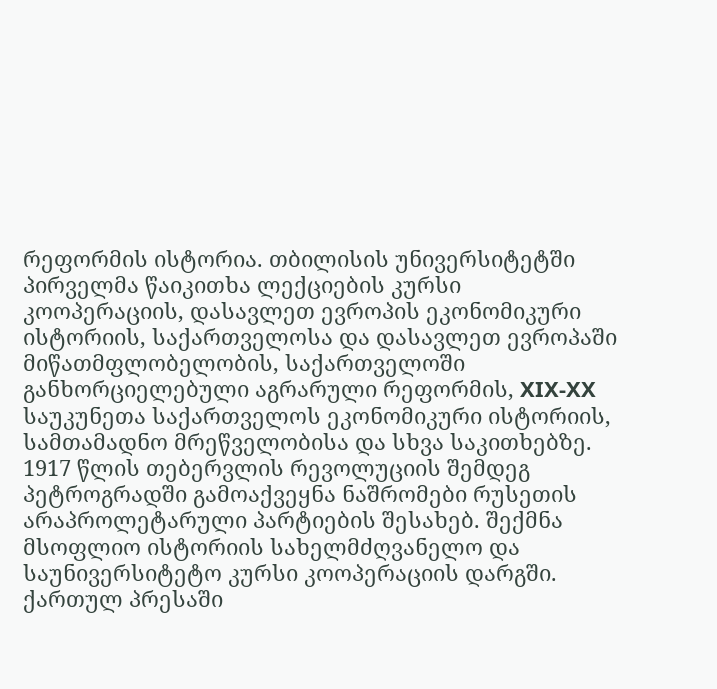რეფორმის ისტორია. თბილისის უნივერსიტეტში პირველმა წაიკითხა ლექციების კურსი კოოპერაციის, დასავლეთ ევროპის ეკონომიკური ისტორიის, საქართველოსა და დასავლეთ ევროპაში მიწათმფლობელობის, საქართველოში განხორციელებული აგრარული რეფორმის, XIX-XX საუკუნეთა საქართველოს ეკონომიკური ისტორიის, სამთამადნო მრეწველობისა და სხვა საკითხებზე.
1917 წლის თებერვლის რევოლუციის შემდეგ პეტროგრადში გამოაქვეყნა ნაშრომები რუსეთის არაპროლეტარული პარტიების შესახებ. შექმნა მსოფლიო ისტორიის სახელმძღვანელო და საუნივერსიტეტო კურსი კოოპერაციის დარგში. ქართულ პრესაში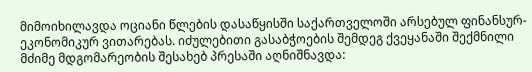მიმოიხილავდა ოციანი წლების დასაწყისში საქართველოში არსებულ ფინანსურ-ეკონომიკურ ვითარებას. იძულებითი გასაბჭოების შემდეგ ქვეყანაში შექმნილი მძიმე მდგომარეობის შესახებ პრესაში აღნიშნავდა: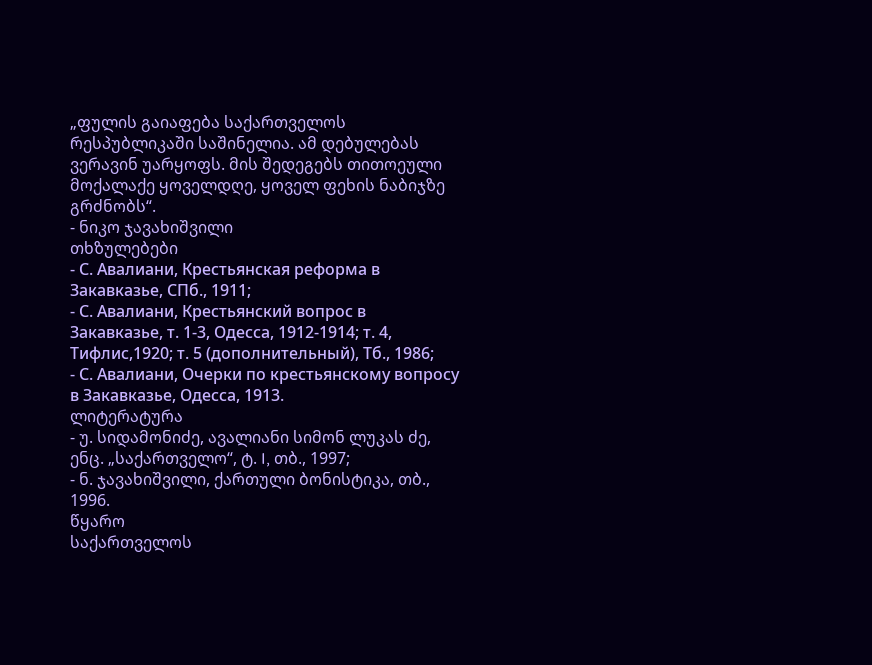„ფულის გაიაფება საქართველოს რესპუბლიკაში საშინელია. ამ დებულებას ვერავინ უარყოფს. მის შედეგებს თითოეული მოქალაქე ყოველდღე, ყოველ ფეხის ნაბიჯზე გრძნობს“.
- ნიკო ჯავახიშვილი
თხზულებები
- С. Авалиани, Крестьянская реформа в Закавказье, СПб., 1911;
- С. Авалиани, Крестьянский вопрос в Закавказье, т. 1-3, Одесса, 1912-1914; т. 4, Тифлис,1920; т. 5 (дополнительный), Тб., 1986;
- С. Авалиани, Очерки по крестьянскому вопросу в Закавказье, Одесса, 1913.
ლიტერატურა
- უ. სიდამონიძე, ავალიანი სიმონ ლუკას ძე, ენც. „საქართველო“, ტ. I, თბ., 1997;
- ნ. ჯავახიშვილი, ქართული ბონისტიკა, თბ., 1996.
წყარო
საქართველოს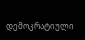დემოკრატიული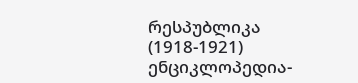რესპუბლიკა (1918-1921) ენციკლოპედია-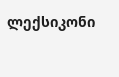ლექსიკონი